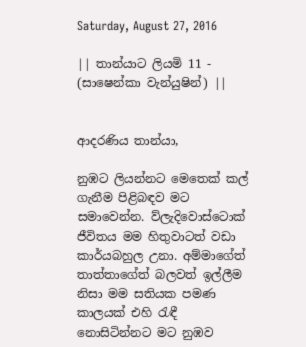Saturday, August 27, 2016

|| තාන්යාට ලියමි 11 - (සාෂෙන්කා වැන්යුෂින්) ||


ආදරණිය තාන්යා,

නුඹට ලියන්නට මෙතෙක් කල් ගැනීම පිළිබඳව මට සමාවෙන්න. ව්ලැදිවොස්ටොක් ජීවිතය මම හිතුවාටත් වඩා කාර්යබහුල උනා. අම්මාගේත් තාත්තාගේත් බලවත් ඉල්ලීම නිසා මම සතියක පමණ කාලයක් එහි රැඳී නොසිටින්නට මට නුඹව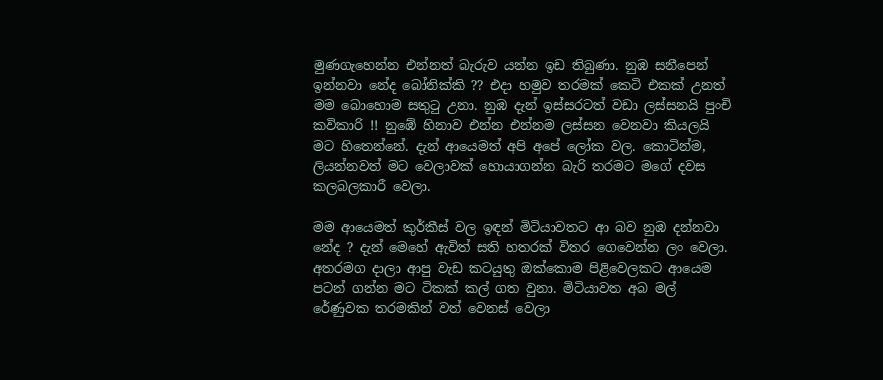මුණගැහෙන්න එන්නත් බැරුව යන්න ඉඩ තිබුණා. නුඹ සනීපෙන් ඉන්නවා නේද බෝනික්කි ?? එදා හමුව තරමක් කෙටි එකක් උනත් මම බොහොම සතුටු උනා. නුඹ දැන් ඉස්සරටත් වඩා ලස්සනයි පුංචි කවිකාරි !! නුඹේ හිනාව එන්න එන්නම ලස්සන වෙනවා කියලයි මට හිතෙන්නේ. දැන් ආයෙමත් අපි අපේ ලෝක වල. කොටින්ම, ලියන්නවත් මට වෙලාවක් හොයාගන්න බැරි තරමට මගේ දවස කලබලකාරී වෙලා.

මම ආයෙමත් කුර්කීස් වල ඉඳන් මිටියාවතට ආ බව නුඹ දන්නවා නේද ? දැන් මෙහේ ඇවිත් සති හතරක් විතර ගෙවෙන්න ලං වෙලා. අතරමග දාලා ආපු වැඩ කටයුතු ඔක්කොම පිළිවෙලකට ආයෙම පටන් ගන්න මට ටිකක් කල් ගත වුනා. මිටියාවත අබ මල් රේණුවක තරමකින් වත් වෙනස් වෙලා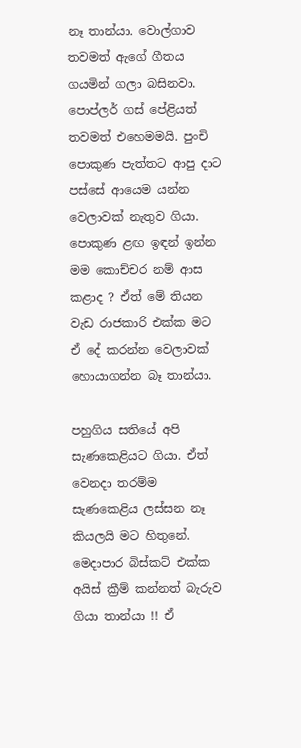නෑ තාන්යා. වොල්ගාව තවමත් ඇගේ ගීතය ගයමින් ගලා බසිනවා. පොප්ලර් ගස් පේළියත් තවමත් එහෙමමයි. පුංචි පොකුණ පැත්තට ආපු දාට පස්සේ ආයෙම යන්න වෙලාවක් නැතුව ගියා. පොකුණ ළඟ ඉඳන් ඉන්න මම කොච්චර නම් ආස කළාද ? ඒත් මේ තියන වැඩ රාජකාරි එක්ක මට ඒ දේ කරන්න වෙලාවක් හොයාගන්න බෑ තාන්යා.

පහුගිය සතියේ අපි සැණකෙළියට ගියා. ඒත් වෙනදා තරම්ම සැණකෙළිය ලස්සන නෑ කියලයි මට හිතුනේ. මෙදාපාර බිස්කට් එක්ක අයිස් ක්‍රීම් කන්නත් බැරුව ගියා තාන්යා !! ඒ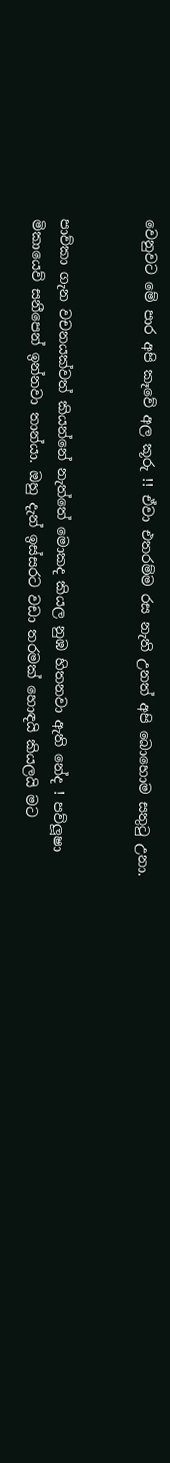වෙනුවට මේ පාර අපි කෑවේ අල කූරු !! ඒවා එතරම්ම රස නැති උනත් අපි බොහොම සතුටු උනා.


පාව්කා ගැන වචනයක්වත් කියන්නේ නැත්තේ මොකද කියල නුඹ හිතනවා ඇති නේද ! පව්ලූෂා මිකායෙව් සනීපෙන් ඉන්නවා තාන්යා. ඔහු දැන් ඉස්සරට වඩා තරමක් හොඳයි කියලයි මට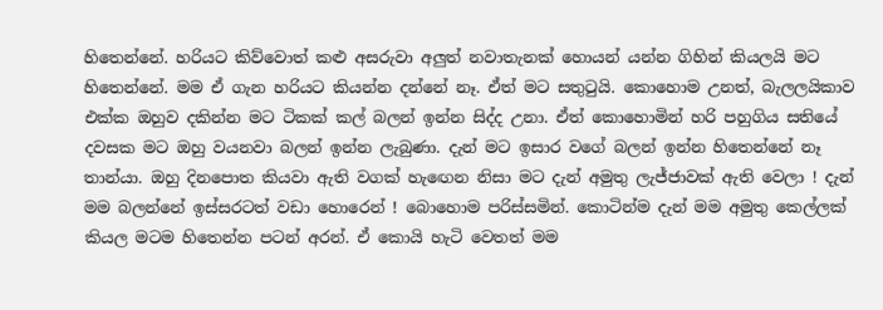හිතෙන්නේ. හරියට කිව්වොත් කළු අසරුවා අලුත් නවාතැනක් හොයන් යන්න ගිහින් කියලයි මට හිතෙන්නේ. මම ඒ ගැන හරියට කියන්න දන්නේ නෑ. ඒත් මට සතුටුයි. කොහොම උනත්, බැලලයිකාව එක්ක ඔහුව දකින්න මට ටිකක් කල් බලන් ඉන්න සිද්ද උනා. ඒත් කොහොමින් හරි පහුගිය සතියේ දවසක මට ඔහු වයනවා බලන් ඉන්න ලැබුණා. දැන් මට ඉසාර වගේ බලන් ඉන්න හිතෙන්නේ නෑ තාන්යා. ඔහු දිනපොත කියවා ඇති වගක් හැඟෙන නිසා මට දැන් අමුතු ලැජ්ජාවක් ඇති වෙලා ! දැන් මම බලන්නේ ඉස්සරටත් වඩා හොරෙන් ! බොහොම පරිස්සමින්. කොටින්ම දැන් මම අමුතු කෙල්ලක් කියල මටම හිතෙන්න පටන් අරන්. ඒ කොයි හැටි වෙතත් මම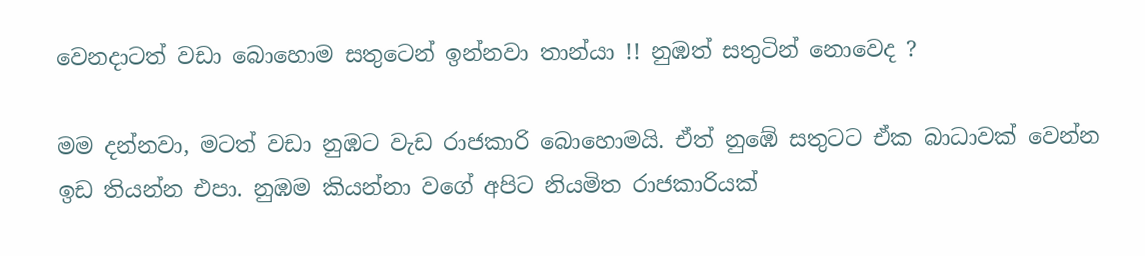වෙනදාටත් වඩා බොහොම සතුටෙන් ඉන්නවා තාන්යා !! නුඹත් සතුටින් නොවෙද ?

මම දන්නවා, මටත් වඩා නුඹට වැඩ රාජකාරි බොහොමයි. ඒත් නුඹේ සතුටට ඒක බාධාවක් වෙන්න ඉඩ තියන්න එපා. නුඹම කියන්නා වගේ අපිට නියමිත රාජකාරියක්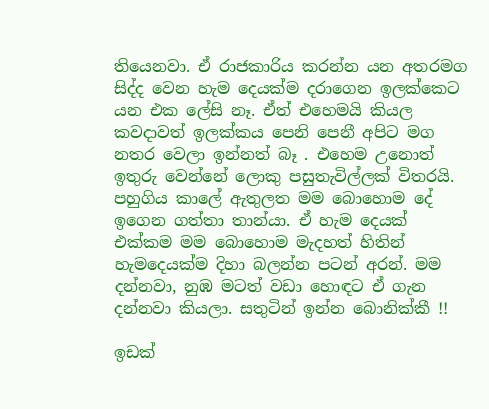තියෙනවා. ඒ රාජකාරිය කරන්න යන අතරමග සිද්ද වෙන හැම දෙයක්ම දරාගෙන ඉලක්කෙට යන එක ලේසි නෑ. ඒත් එහෙමයි කියල කවදාවත් ඉලක්කය පෙනි පෙනී අපිට මග නතර වෙලා ඉන්නත් බෑ . එහෙම උනොත් ඉතුරු වෙන්නේ ලොකු පසුතැවිල්ලක් විතරයි. පහුගිය කාලේ ඇතුලත මම බොහොම දේ ඉගෙන ගත්තා තාන්යා. ඒ හැම දෙයක් එක්කම මම බොහොම මැදහත් හිතින් හැමදෙයක්ම දිහා බලන්න පටන් අරන්. මම දන්නවා, නුඹ මටත් වඩා හොඳට ඒ ගැන දන්නවා කියලා. සතුටින් ඉන්න බොනික්කී !!

ඉඩක්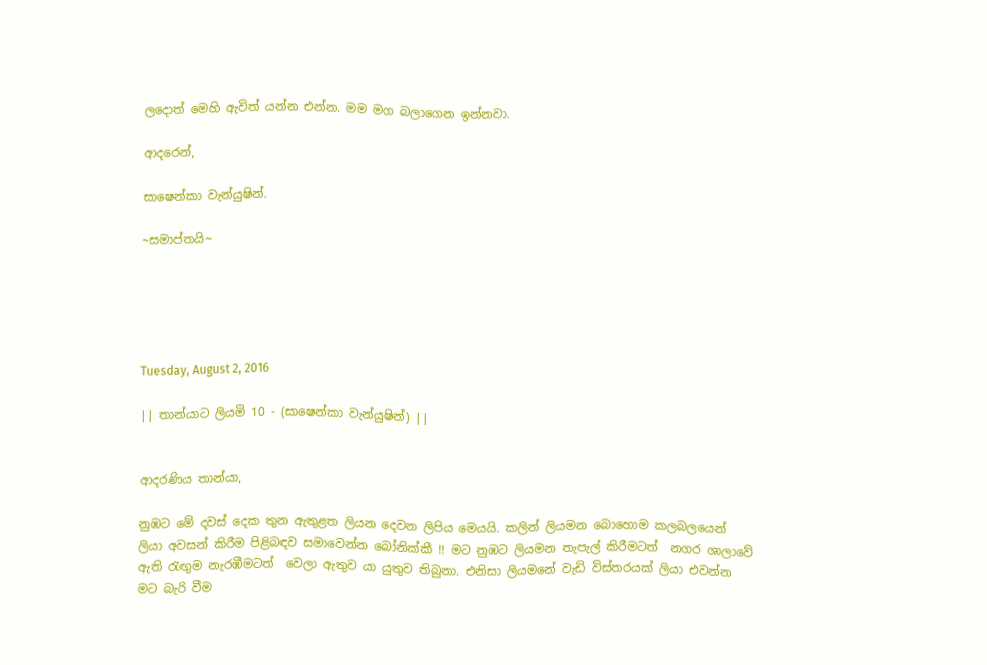ලදොත් මෙහි ඇවිත් යන්න එන්න. මම මග බලාගෙන ඉන්නවා.

ආදරෙන්,

සාෂෙන්කා වැන්යුෂින්.

~සමාප්තයි~





Tuesday, August 2, 2016

|| තාන්යාට ලියමි 10 - (සාෂෙන්කා වැන්යුෂින්) ||


ආදරණිය තාන්යා,

නුඹට මේ දවස් දෙක තුන ඇතුළත ලියන දෙවන ලිපිය මෙයයි. කලින් ලියමන බොහොම කලබලයෙන් ලියා අවසන් කිරීම පිළිබඳව සමාවෙන්න බෝනික්කී !! මට නුඹට ලියමන තැපැල් කිරීමටත්  නගර ශාලාවේ ඇති රැඟුම නැරඹීමටත්  වෙලා ඇතුව යා යුතුව තිබුනා. එනිසා ලියමනේ වැඩි විස්තරයක් ලියා එවන්න මට බැරි වීම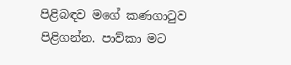පිළිබඳව මගේ කණගාටුව පිළිගන්න. පාව්කා මට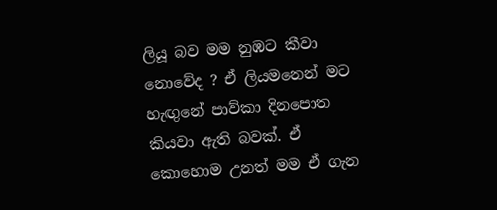ලියූ බව මම නුඹට කීවා නොවේද ? ඒ ලියමනෙන් මට හැඟුනේ පාව්කා දිනපොත කියවා ඇති බවක්. ඒ කොහොම උනත් මම ඒ ගැන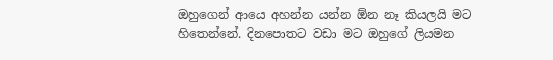ඔහුගෙන් ආයෙ අහන්න යන්න ඕන නෑ කියලයි මට හිතෙන්නේ. දිනපොතට වඩා මට ඔහුගේ ලියමන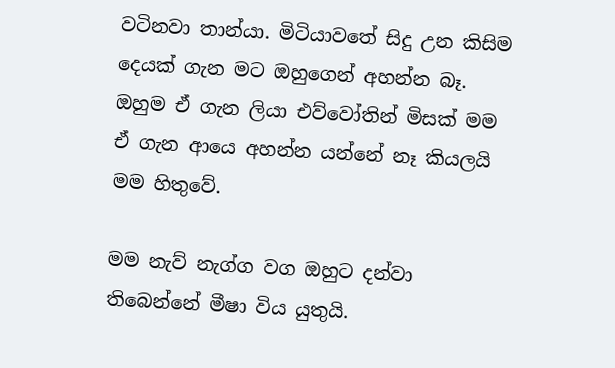වටිනවා තාන්යා. මිටියාවතේ සිදු උන කිසිම දෙයක් ගැන මට ඔහුගෙන් අහන්න බෑ. ඔහුම ඒ ගැන ලියා එව්වෝතින් මිසක් මම ඒ ගැන ආයෙ අහන්න යන්නේ නෑ කියලයි මම හිතුවේ.

මම නැව් නැග්ග වග ඔහුට දන්වා තිබෙන්නේ මීෂා විය යුතුයි.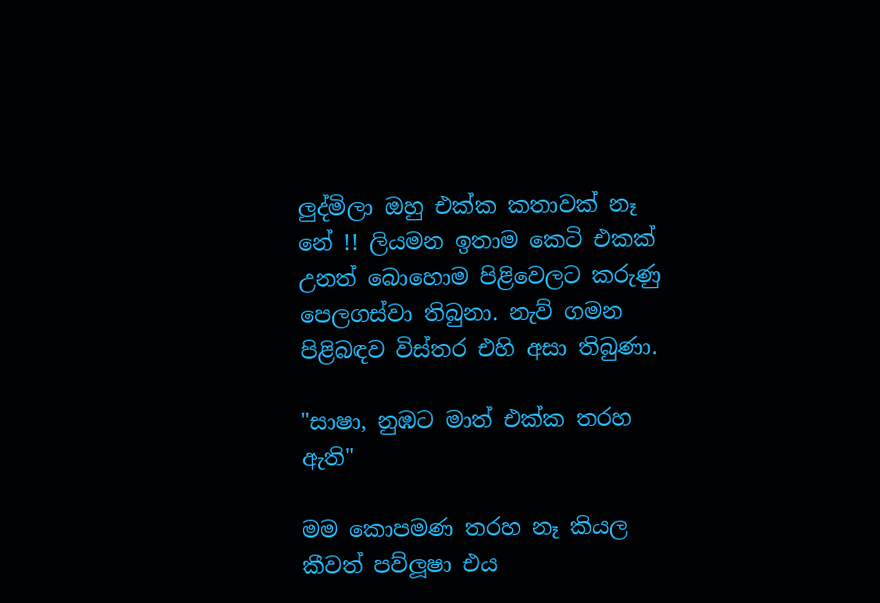ලුද්මිලා ඔහු එක්ක කතාවක් නෑ නේ !! ලියමන ඉතාම කෙටි එකක් උනත් බොහොම පිළිවෙලට කරුණු පෙලගස්වා තිබුනා. නැව් ගමන පිළිබඳව විස්තර එහි අසා තිබුණා.

"සාෂා, නුඹට මාත් එක්ක තරහ ඇති"

මම කොපමණ තරහ නෑ කියල කීවත් පව්ලූෂා එය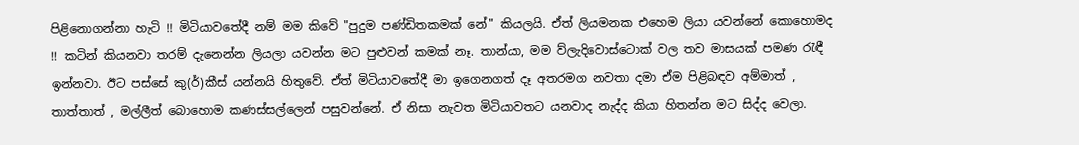පිළිනොගන්නා හැටි !! මිටියාවතේදී නම් මම කිවේ "පුදුම පණ්ඩිතකමක් නේ" කියලයි. ඒත් ලියමනක එහෙම ලියා යවන්නේ කොහොමද !! කටින් කියනවා තරම් දැනෙන්න ලියලා යවන්න මට පුළුවන් කමක් නෑ. තාන්යා, මම ව්ලැදිවොස්ටොක් වල තව මාසයක් පමණ රැඳී ඉන්නවා. ඊට පස්සේ කු(ර්)කීස් යන්නයි හිතුවේ. ඒත් මිටියාවතේදී මා ඉගෙනගත් දෑ අතරමග නවතා දමා ඒම පිළිබඳව අම්මාත් , තාත්තාත් , මල්ලීත් බොහොම කණස්සල්ලෙන් පසුවන්නේ. ඒ නිසා නැවත මිටියාවතට යනවාද නැද්ද කියා හිතන්න මට සිද්ද වෙලා.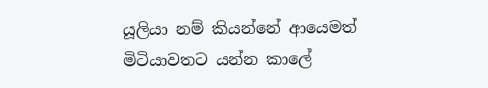යූලියා නම් කියන්නේ ආයෙමත් මිටියාවතට යන්න කාලේ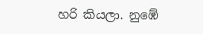හරි කියලා. නුඹේ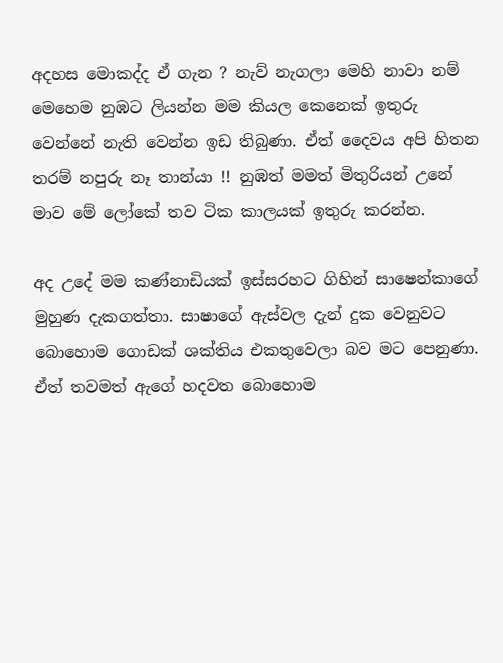අදහස මොකද්ද ඒ ගැන ? නැව් නැගලා මෙහි නාවා නම් මෙහෙම නුඹට ලියන්න මම කියල කෙනෙක් ඉතුරු වෙන්නේ නැති වෙන්න ඉඩ තිබුණා. ඒත් දෛවය අපි හිතන තරම් නපුරු නෑ තාන්යා !! නුඹත් මමත් මිතුරියන් උනේ මාව මේ ලෝකේ තව ටික කාලයක් ඉතුරු කරන්න.

අද උදේ මම කණ්නාඩියක් ඉස්සරහට ගිහින් සාෂෙන්කාගේ මුහුණ දැකගත්තා. සාෂාගේ ඇස්වල දැන් දුක වෙනුවට බොහොම ගොඩක් ශක්තිය එකතුවෙලා බව මට පෙනුණා. ඒත් තවමත් ඇගේ හදවත බොහොම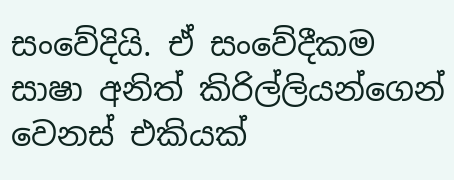සංවේදියි. ඒ සංවේදීකම සාෂා අනිත් කිරිල්ලියන්ගෙන් වෙනස් එකියක්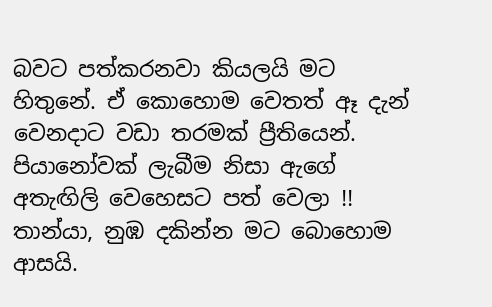බවට පත්කරනවා කියලයි මට හිතුනේ. ඒ කොහොම වෙතත් ඈ දැන් වෙනදාට වඩා තරමක් ප්‍රීතියෙන්. පියානෝවක් ලැබීම නිසා ඇගේ අතැඟිලි වෙහෙසට පත් වෙලා !! තාන්යා, නුඹ දකින්න මට බොහොම ආසයි.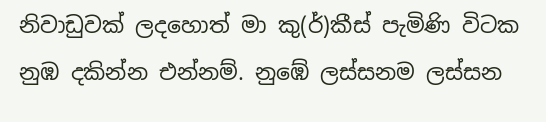නිවාඩුවක් ලදහොත් මා කු(ර්)කීස් පැමිණි විටක නුඹ දකින්න එන්නම්. නුඹේ ලස්සනම ලස්සන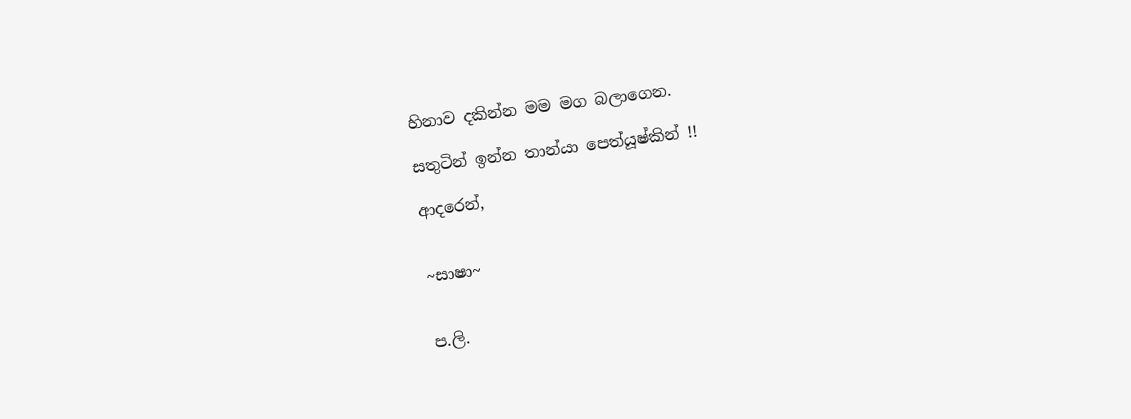හිනාව දකින්න මම මග බලාගෙන.

සතුටින් ඉන්න තාන්යා පෙත්යූෂ්කින් !!

ආදරෙන්,


~සාෂා~


ප.ලි.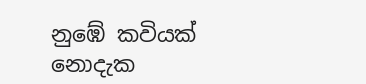නුඹේ කවියක් නොදැක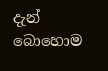දැන් බොහොම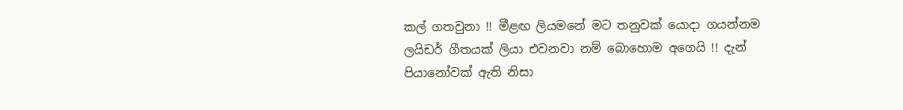කල් ගතවුනා !! මීළඟ ලියමනේ මට තනුවක් යොදා ගයන්නම ලයිඩර් ගීතයක් ලියා එවනවා නම් බොහොම අගෙයි !! දැන් පියානෝවක් ඇති නිසා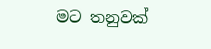මට තනුවක්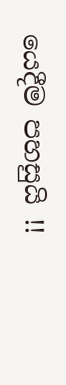යෙදීම පහසුයි !!